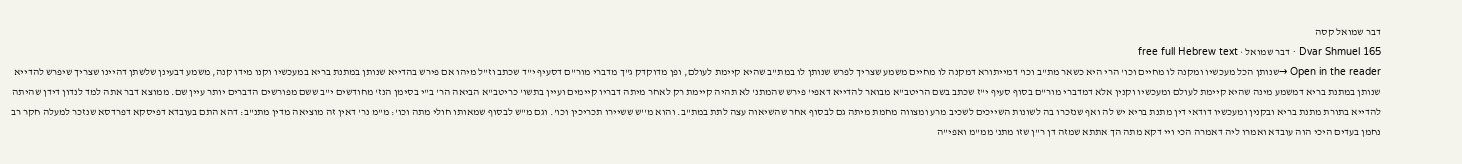דבר שמואל קסה
Dvar Shmuel 165 · דבר שמואל · free full Hebrew text
Open in the reader →שנותן הכל מעכשיו ומקנה לו מחיים וכו' הרי היא כשאר מת"ב וכו' דמייתורא דמקנה לו מחיים משמע שצריך לפרש שנותן לו במת"ב שהיא קיימת לעולם, ופן מדוקדק ג"ך מדברי מור"ם דסעיף י"ד שכתב וז"ל מיהו אם פירש בהדייא שנותן במתנת בריא במעכשיו וקנו מידו קנה, משמע דבעינן שלשתן דהיינו שצריך שיפרש להדייא שנותן במתנת בריא דמשמע מינה שהיא קיימת לעולם ומעכשיו וקנין אלא דמדברי מור"ם בסוף סעיף י"ז שכתב בשם הריטב"א מבואר להדייא דאפי' פירש שהמתנ' לא תהיה קיימת רק לאחר מיתה דבריו קיימים ועיין בתשו' כריטב"א הביאה הר' ב"י בסימן הנז' מחודשים י"ב ששם מפורשים הדברים יותר עיין שם. ממוצא דבר אתה למד לנדון דידן שהיתה להדייא בתורת מתנת בריא ובקנין ומעכשיו דודאי דין מתנת בריא יש לה ואף שנזכרו בה לשונות השייכים לשכיב מרע ומצווה מחמת מיתה גם לבסוף אחר שהשיאוה עצה לתת במת"ב. והוא מ''ש ששיירו תכריכין וכו'. וגם מ"ש לבסוף שמאותו חולי מתה וכו': מ"מ נר' דאין זה מוציאה מדין מתנ"ב: דהא התם בעובדא דפיסקא דפרדסא שנזכר למעלה חקר רב נחמן בעדים היכי הוה עובדא ואמרו ליה דאמרה הכי ויי דקא מתה הך אתתא שמזה דן ר"ן שזו מתנ' ממ"מ ואפי"ה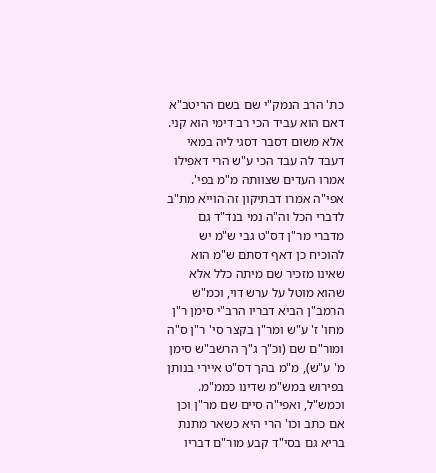כת' הרב הנמק"י שם בשם הריטב"א דאם הוא עביד הכי רב דימי הוא קני. אלא משום דסבר דסגי ליה במאי דעבד לה עבד הכי ע"ש הרי דאפילו אמרו העדים שצוותה מ"מ בפי'. אפי"ה אמרו דבתיקון זה הוייא מת"ב לדברי הכל וה"ה נמי בנד"ד גם מדברי מר"ן דס"ט גבי ש"מ יש להוכיח כן דאף דסתם ש"מ הוא שאינו מזכיר שם מיתה כלל אלא שהוא מוטל על ערש דוי, וכמ"ש הרמב"ן הביא דבריו הרב"י סימן ר"ן מחו' ז' ע"ש ומר"ן בקצר סי' ר"ן ס"ה ומור"ם שם (וכ"ך ג"ך הרשב"ש סימן מ' ע"ש), מ"מ בהך דס"ט איירי בנותן בפירוש במש"מ שדינו כממ"מ. וכמש"ל, ואפי"ה סיים שם מר"ן וכן אם כתב וכו' הרי היא כשאר מתנת בריא גם בסי"ד קבע מור"ם דבריו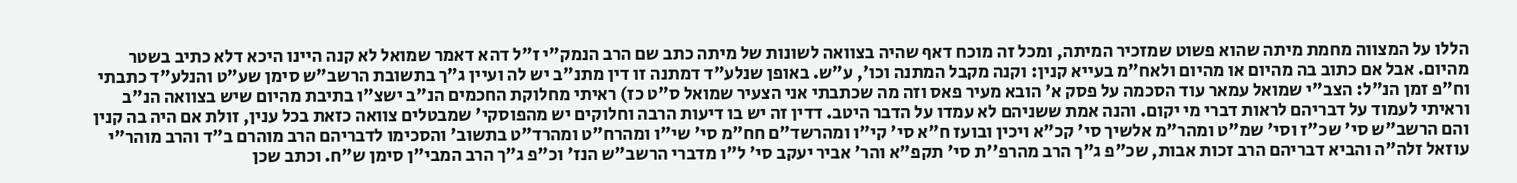הללו על המצווה מחמת מיתה שהוא פשוט שמזכיר המיתה, ומכל זה מוכח דאף שהיה בצוואה לשונות של מיתה כתב שם הרב הנמק"י ז"ל דהא דאמר שמואל לא קנה היינו היכא דלא כתיב בשטר מהיום. אבל אם כתוב בה מהיום או מהיום ולאח"מ בעייא קנין: וקנה מקבל המתנה וכו', ע"ש. באופן שנלע"ד דמתנה זו דין מתנ"ב יש לה ועיין ג"ך בתשובת הרשב"ש סימן שע"ט והנלע"ד כתבתי וח"פ זמן הנ"ל: הצב"י שמואל עמאר עוד הסכמה על פסק א' הובא מעיר פאס וזה מה שכתבתי אני הצעיר שמואל ס"ט כז) ראיתי מחלוקת החכמים הנ"ב ישצ"ו בתיבת מהיום שיש בצוואה הנ"ב וראיתי לעמוד על דבריהם לראות דברי מי יקום. והנה אמת ששניהם לא עמדו על הדבר היטב. דדין זה יש בו דיעות הרבה וחלוקים יש מהפוסקי' שמבטלים צוואה כזאת בכל ענין, זולת אם היה בה קנין והם הרשב"ש סי' שכ"ז וסי' שמ"ט ומהר"מ אלשיך סי' קכ"א ויכין ובועז ח"א סי' קי"ו ומהרשד"ם חח"מ סי' שי"ו ומהרח"ט ומהרד"ט בתשוב' והסכימו לדבריהם הרב מוהרם ב"ד והרב מוהר"י עוזאל זלה"ה והביא דבריהם הרב זכות אבות, שכ"פ ג"ך הרב מהרפ''ת סי' תקפ"א והר' אביר יעקב סי' ל"ו מדברי הרשב"ש הנז' וכ"פ ג"ך הרב המבי"ן סימן ש"ח. וכתב שכן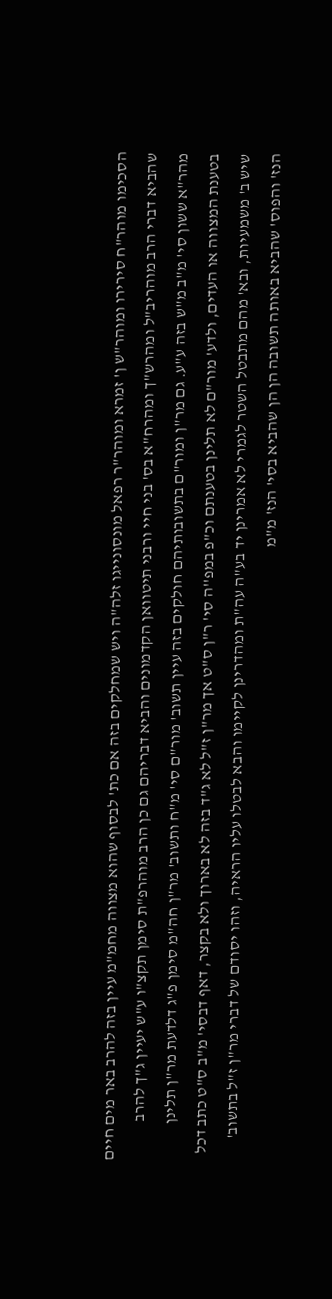הסכימו מוהר"ח סירירו ומוהר"ש ן' זמרא ומוהר"ר רפאל מונסונייגו זלה"ה ויש שמחלקים בזה אם כת' לבסוף שהוא מצווה מחמ"מ עיין בזה להרב באר מים חיים שהביא דברי הרב מוהריב"ל ומהרש"ך ומהרח"א בס' בני חיי ורבני תיטוואן הקדמונים והביא דבריהם גם כן הרב מוהרפ"ת סימן תקצ"ו ע"ש יעיין ג"ך להרב מהר"א ששון סי' מ"ב מ"ש בזה ע"ע. גם מר"ן ומור"ם בתשובותיהם חולקים בזה עיין תשוב' מור"ם סי' מ"ח ותשוב' מר"ן חה"מ סימן פ"ג דלדעת מר"ן תלינן בטענת המצווה או העדים, ולדע' מור"ם לא תלינן בטענתם וכ"פ במפ''ה סי' ר"ן ס"ט אך מר"ן ז"ל לא ג"ד בזה לא בארוך ולא בקצר, דאף דבסי' מ"ב ס"ט כתב דכל שיש ב' משמעיות, ובא' מהם מתבטל השטר לגמרי לא אמרינן יד בע"ה עה"ת ומהדרינן לקיימו והבא לבטלו עליו הראיה, וזהו יסודם של דברי מר"ן ז"ל בתשוב' הנז' והפוס' שהביא באותה תשובה הן הן שהביא בסי' הנז' מ"מ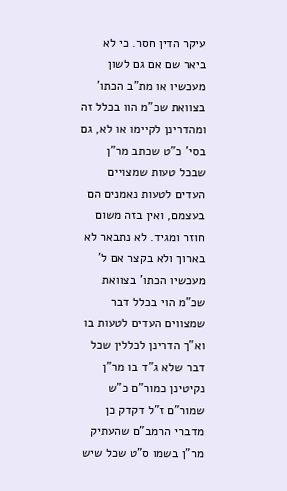עיקר הדין חסר. כי לא ביאר שם אם גם לשון מעכשיו או מת"ב הכתו' בצוואת שכ"מ הוו בכלל זה ומהדרינן לקיימו או לא, גם בסי' כ"ט שכתב מר"ן שבכל טעות שמצויים העדים לטעות נאמנים הם בעצמם, ואין בזה משום חוזר ומגיד. לא נתבאר לא בארוך ולא בקצר אם ל' מעכשיו הכתו' בצוואת שכ"מ הוי בכלל דבר שמצווים העדים לטעות בו וא"ך הדרינן לכללין שכל דבר שלא ג"ד בו מר"ן נקיטינן כמור"ם כ"ש שמור"ם ז"ל דקדק כן מדברי הרמב"ם שהעתיק מר"ן בשמו ס"ט שכל שיש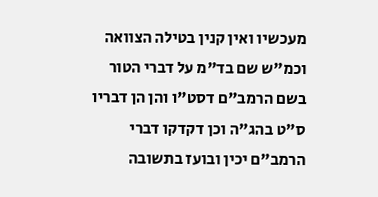מעכשיו ואין קנין בטילה הצוואה וכמ"ש שם בד"מ על דברי הטור בשם הרמב"ם דסט"ו והן הן דבריו ס"ט בהג"ה וכן דקדקו דברי הרמב"ם יכין ובועז בתשובה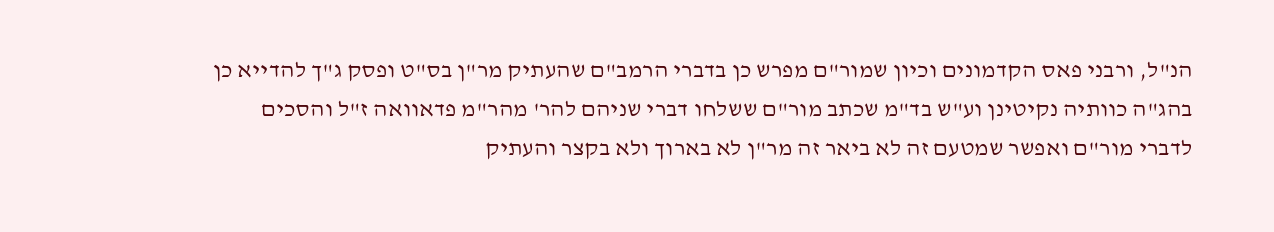הנ"ל, ורבני פאס הקדמונים וכיון שמור"ם מפרש כן בדברי הרמב"ם שהעתיק מר"ן בס"ט ופסק ג"ך להדייא כן בהג"ה כוותיה נקיטינן וע"ש בד"מ שכתב מור"ם ששלחו דברי שניהם להר' מהר"מ פדאוואה ז"ל והסכים לדברי מור"ם ואפשר שמטעם זה לא ביאר זה מר"ן לא בארוך ולא בקצר והעתיק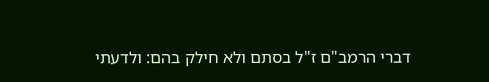דברי הרמב"ם ז"ל בסתם ולא חילק בהם: ולדעתי